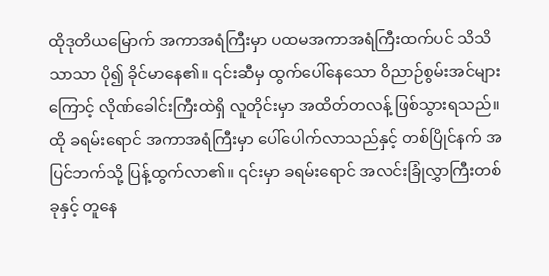ထိုဒုတိယမြောက် အကာအရံကြီးမှာ ပထမအကာအရံကြီးထက်ပင် သိသိသာသာ ပို၍ ခိုင်မာနေ၏။ ၎င်းဆီမှ ထွက်ပေါ်နေသော ဝိညာဉ်စွမ်းအင်များကြောင့် လိုဏ်ခေါင်းကြီးထဲရှိ လူတိုင်းမှာ အထိတ်တလန့် ဖြစ်သွားရသည်။
ထို ခရမ်းရောင် အကာအရံကြီးမှာ ပေါ်ပေါက်လာသည်နှင့် တစ်ပြိုင်နက် အပြင်ဘက်သို့ ပြန့်ထွက်လာ၏။ ၎င်းမှာ ခရမ်းရောင် အလင်းခြုံလွှာကြီးတစ်ခုနှင့် တူနေ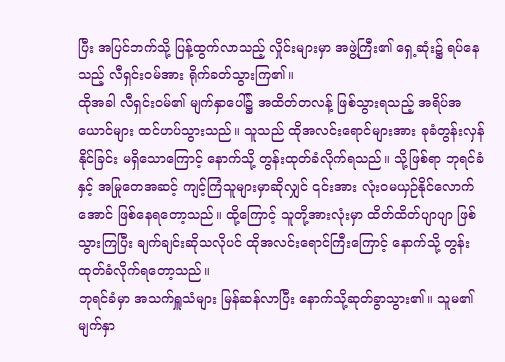ပြီး အပြင်ဘက်သို့ ပြန့်ထွက်လာသည့် လှိုင်းများမှာ အဖွဲ့ကြီး၏ ရှေ့ဆုံး၌ ရပ်နေသည့် လီရှင်းဝမ်အား ရိုက်ခတ်သွားကြ၏။
ထိုအခါ လီရှင်းဝမ်၏ မျက်နှာပေါ်၌ အထိတ်တလန့် ဖြစ်သွားရသည့် အရိပ်အယောင်များ ထင်ဟပ်သွားသည်။ သူသည် ထိုအလင်းရောင်များအား ခုခံတွန်းလှန်နိုင်ခြင်း မရှိသောကြောင့် နောက်သို့ တွန်းထုတ်ခံလိုက်ရသည်။ သို့ဖြစ်ရာ ဘုရင်ခံနှင့် အမြုတေအဆင့် ကျင့်ကြံသူများမှာဆိုလျှင် ၎င်းအား လုံးဝမယှဉ်နိုင်လောက်အောင် ဖြစ်နေရတော့သည်။ ထို့ကြောင့် သူတို့အားလုံးမှာ ထိတ်ထိတ်ပျာပျာ ဖြစ်သွားကြပြီး ချက်ချင်းဆိုသလိုပင် ထိုအလင်းရောင်ကြီးကြောင့် နောက်သို့ တွန်းထုတ်ခံလိုက်ရတော့သည်။
ဘုရင်ခံမှာ အသက်ရှူသံများ မြန်ဆန်လာပြီး နောက်သို့ဆုတ်ခွာသွား၏။ သူမ၏ မျက်နှာ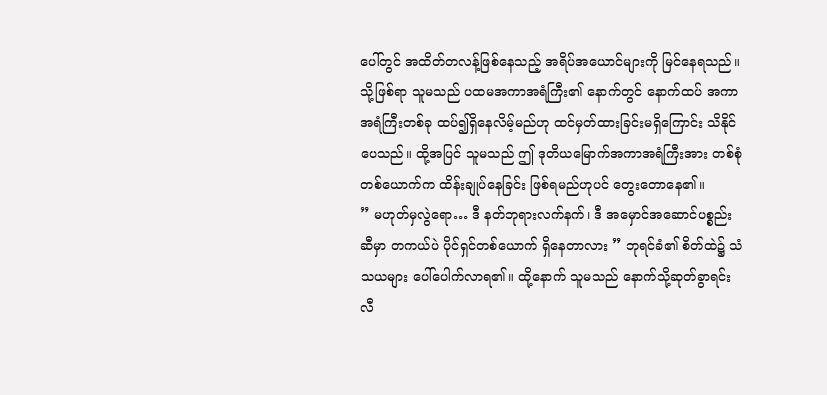ပေါ်တွင် အထိတ်တလန့်ဖြစ်နေသည့် အရိပ်အယောင်များကို မြင်နေရသည်။ သို့ဖြစ်ရာ သူမသည် ပထမအကာအရံကြီး၏ နောက်တွင် နောက်ထပ် အကာအရံကြီးတစ်ခု ထပ်၍ရှိနေလိမ့်မည်ဟု ထင်မှတ်ထားခြင်းမရှိကြောင်း သိနိုင်ပေသည်။ ထို့အပြင် သူမသည် ဤ ဒုတိယမြောက်အကာအရံကြီးအား တစ်စုံတစ်ယောက်က ထိန်းချုပ်နေခြင်း ဖြစ်ရမည်ဟုပင် တွေးတောနေ၏။
” မဟုတ်မှလွဲရော… ဒီ နတ်ဘုရားလက်နက်၊ ဒီ အမှောင်အဆောင်ပစ္စည်းဆီမှာ တကယ်ပဲ ပိုင်ရှင်တစ်ယောက် ရှိနေတာလား ” ဘုရင်ခံ၏ စိတ်ထဲ၌ သံသယများ ပေါ်ပေါက်လာရ၏။ ထို့နောက် သူမသည် နောက်သို့ဆုတ်ခွာရင်း လီ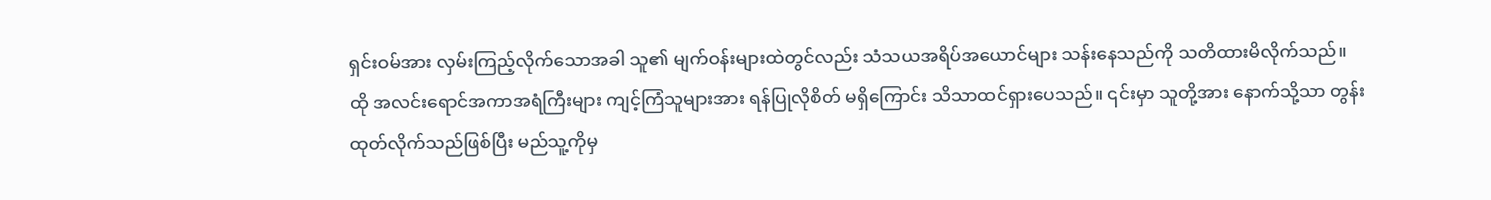ရှင်းဝမ်အား လှမ်းကြည့်လိုက်သောအခါ သူ၏ မျက်ဝန်းများထဲတွင်လည်း သံသယအရိပ်အယောင်များ သန်းနေသည်ကို သတိထားမိလိုက်သည်။
ထို အလင်းရောင်အကာအရံကြီးများ ကျင့်ကြံသူများအား ရန်ပြုလိုစိတ် မရှိကြောင်း သိသာထင်ရှားပေသည်။ ၎င်းမှာ သူတို့အား နောက်သို့သာ တွန်းထုတ်လိုက်သည်ဖြစ်ပြီး မည်သူ့ကိုမှ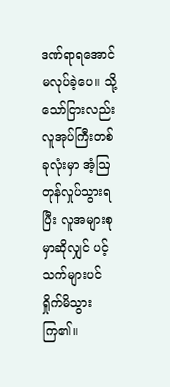ဒဏ်ရာရအောင်မလုပ်ခဲ့ပေ။ သို့သော်ငြားလည်း လူအုပ်ကြီးတစ်ခုလုံးမှာ အံ့ဩတုန်လှုပ်သွားရပြီး လူအများစုမှာဆိုလျှင် ပင့်သက်များပင် ရှိုက်မိသွားကြ၏။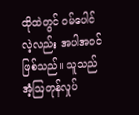ထိုထဲတွင် ဝမ်ပေါင်လဲ့လည်း အပါအဝင်ဖြစ်သည်။ သူသည် အံ့ဩတုန်လှုပ်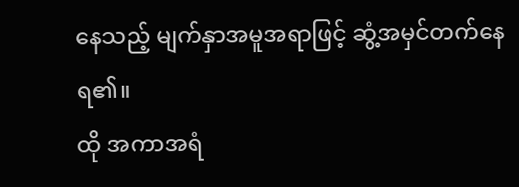နေသည့် မျက်နှာအမူအရာဖြင့် ဆွံ့အမှင်တက်နေရ၏။
ထို အကာအရံ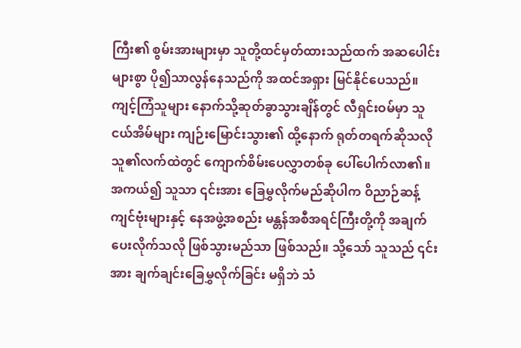ကြီး၏ စွမ်းအားများမှာ သူတို့ထင်မှတ်ထားသည်ထက် အဆပေါင်းများစွာ ပို၍သာလွန်နေသည်ကို အထင်အရှား မြင်နိုင်ပေသည်။ ကျင့်ကြံသူများ နောက်သို့ဆုတ်ခွာသွားချိန်တွင် လီရှင်းဝမ်မှာ သူငယ်အိမ်များ ကျဉ်းမြောင်းသွား၏ ထို့နောက် ရုတ်တရက်ဆိုသလို သူ၏လက်ထဲတွင် ကျောက်စိမ်းပေလွှာတစ်ခု ပေါ်ပေါက်လာ၏။ အကယ်၍ သူသာ ၎င်းအား ခြေမွှလိုက်မည်ဆိုပါက ဝိညာဉ်ဆန့်ကျင်ဗုံးများနှင့် နေအဖွဲ့အစည်း မန္တန်အစီအရင်ကြီးတို့ကို အချက်ပေးလိုက်သလို ဖြစ်သွားမည်သာ ဖြစ်သည်။ သို့သော် သူသည် ၎င်းအား ချက်ချင်းခြေမွှလိုက်ခြင်း မရှိဘဲ သံ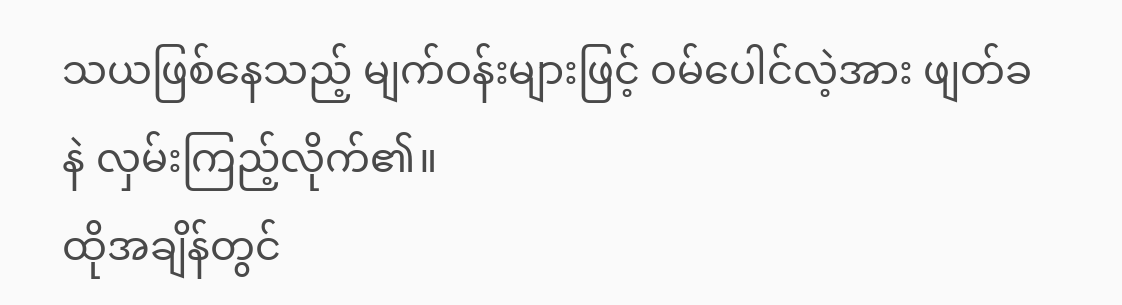သယဖြစ်နေသည့် မျက်ဝန်းများဖြင့် ဝမ်ပေါင်လဲ့အား ဖျတ်ခနဲ လှမ်းကြည့်လိုက်၏။
ထိုအချိန်တွင်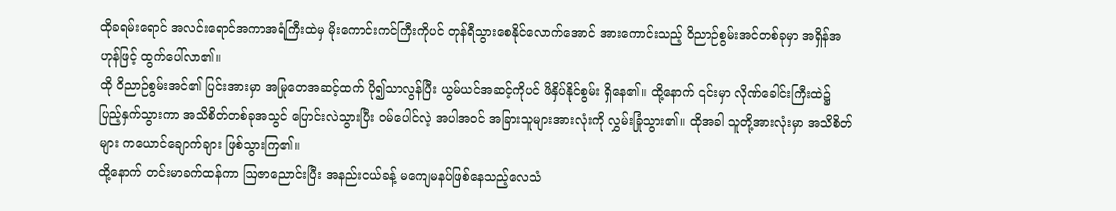ထိုခရမ်းရောင် အလင်းရောင်အကာအရံကြီးထဲမှ မိုးကောင်းကင်ကြီးကိုပင် တုန်ရီသွားစေနိုင်လောက်အောင် အားကောင်းသည့် ဝိညာဉ်စွမ်းအင်တစ်ခုမှာ အရှိန်အဟုန်ဖြင့် ထွက်ပေါ်လာ၏။
ထို ဝိညာဉ်စွမ်းအင်၏ ပြင်းအားမှာ အမြုတေအဆင့်ထက် ပို၍သာလွန်ပြီး ယွမ်ယင်အဆင့်ကိုပင် ဖိနှိပ်နိုင်စွမ်း ရှိနေ၏။ ထို့နောက် ၎င်းမှာ လိုဏ်ခေါင်းကြီးထဲ၌ ပြည့်နှက်သွားကာ အသိစိတ်တစ်ခုအသွင် ပြောင်းလဲသွားပြီး ဝမ်ပေါင်လဲ့ အပါအဝင် အခြားသူများအားလုံးကို လွှမ်းခြုံသွား၏။ ထိုအခါ သူတို့အားလုံးမှာ အသိစိတ်များ ကယောင်ချောက်ချား ဖြစ်သွားကြ၏။
ထို့နောက် တင်းမာခက်ထန်ကာ ဩဇာညောင်းပြီး အနည်းငယ်ခန့် မကျေမနပ်ဖြစ်နေသည့်လေသံ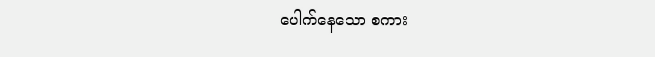ပေါက်နေသော စကား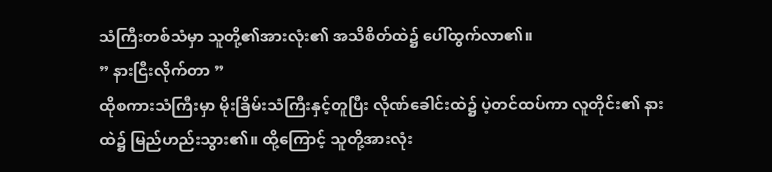သံကြီးတစ်သံမှာ သူတို့၏အားလုံး၏ အသိစိတ်ထဲ၌ ပေါ်ထွက်လာ၏။
” နားငြီးလိုက်တာ ”
ထိုစကားသံကြီးမှာ မိုးခြိမ်းသံကြီးနှင့်တူပြီး လိုဏ်ခေါင်းထဲ၌ ပဲ့တင်ထပ်ကာ လူတိုင်း၏ နားထဲ၌ မြည်ဟည်းသွား၏။ ထို့ကြောင့် သူတို့အားလုံး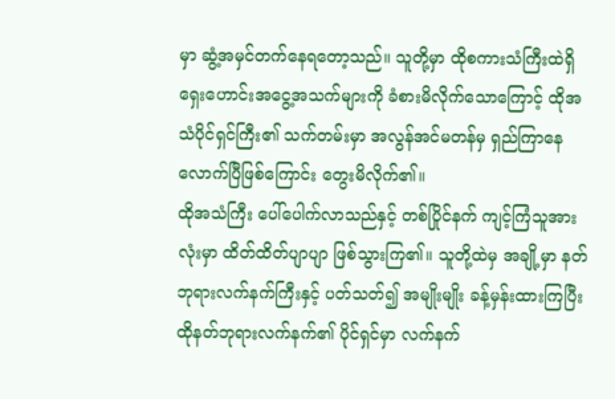မှာ ဆွံ့အမှင်တက်နေရတော့သည်။ သူတို့မှာ ထိုစကားသံကြီးထဲရှိ ရှေးဟောင်းအငွေ့အသက်များကို ခံစားမိလိုက်သောကြောင့် ထိုအသံပိုင်ရှင်ကြီး၏ သက်တမ်းမှာ အလွန်အင်မတန်မှ ရှည်ကြာနေလောက်ပြီဖြစ်ကြောင်း တွေးမိလိုက်၏။
ထိုအသံကြီး ပေါ်ပေါက်လာသည်နှင့် တစ်ပြိုင်နက် ကျင့်ကြံသူအားလုံးမှာ ထိတ်ထိတ်ပျာပျာ ဖြစ်သွားကြ၏။ သူတို့ထဲမှ အချို့မှာ နတ်ဘုရားလက်နက်ကြီးနှင့် ပတ်သတ်၍ အမျိုးမျိုး ခန့်မှန်းထားကြပြီး ထိုနတ်ဘုရားလက်နက်၏ ပိုင်ရှင်မှာ လက်နက်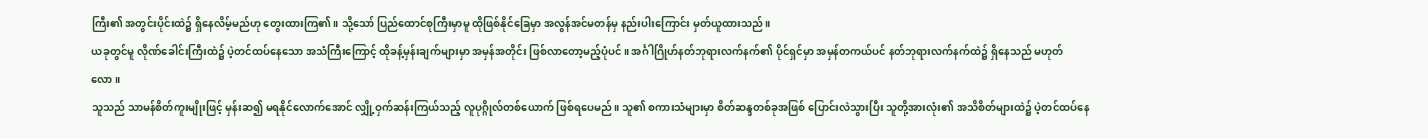ကြီး၏ အတွင်းပိုင်းထဲ၌ ရှိနေလိမ့်မည်ဟု တွေးထားကြ၏။ သို့သော် ပြည်ထောင်စုကြီးမှာမူ ထိုဖြစ်နိုင်ခြေမှာ အလွန်အင်မတန်မှ နည်းပါးကြောင်း မှတ်ယူထားသည်။
ယခုတွင်မူ လိုဏ်ခေါင်းကြီးထဲ၌ ပဲ့တင်ထပ်နေသော အသံကြီးကြောင့် ထိုခန့်မှန်းချက်များမှာ အမှန်အတိုင်း ဖြစ်လာတော့မည့်ပုံပင်။ အင်္ဂါဂြိုဟ်နတ်ဘုရားလက်နက်၏ ပိုင်ရှင်မှာ အမှန်တကယ်ပင် နတ်ဘုရားလက်နက်ထဲ၌ ရှိနေသည် မဟုတ်လော။
သူသည် သာမန်စိတ်ကူးမျိုးဖြင့် မှန်းဆ၍ မရနိုင်လောက်အောင် လျှို့ဝှက်ဆန်းကြယ်သည့် လူပုဂ္ဂိုလ်တစ်ယောက် ဖြစ်ရပေမည်။ သူ၏ စကားသံများမှာ စိတ်ဆန္ဒတစ်ခုအဖြစ် ပြောင်းလဲသွားပြီး သူတို့အားလုံး၏ အသိစိတ်များထဲ၌ ပဲ့တင်ထပ်နေ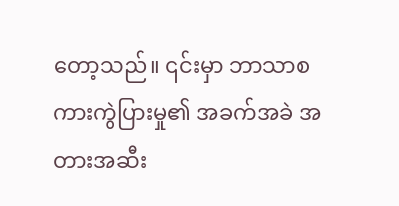တော့သည်။ ၎င်းမှာ ဘာသာစကားကွဲပြားမှု၏ အခက်အခဲ အတားအဆီး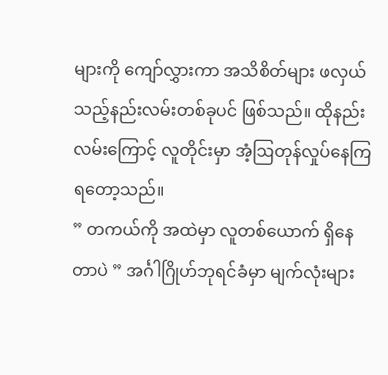များကို ကျော်လွှားကာ အသိစိတ်များ ဖလှယ်သည့်နည်းလမ်းတစ်ခုပင် ဖြစ်သည်။ ထိုနည်းလမ်းကြောင့် လူတိုင်းမှာ အံ့ဩတုန်လှုပ်နေကြရတော့သည်။
” တကယ်ကို အထဲမှာ လူတစ်ယောက် ရှိနေတာပဲ ” အင်္ဂါဂြိုဟ်ဘုရင်ခံမှာ မျက်လုံးများ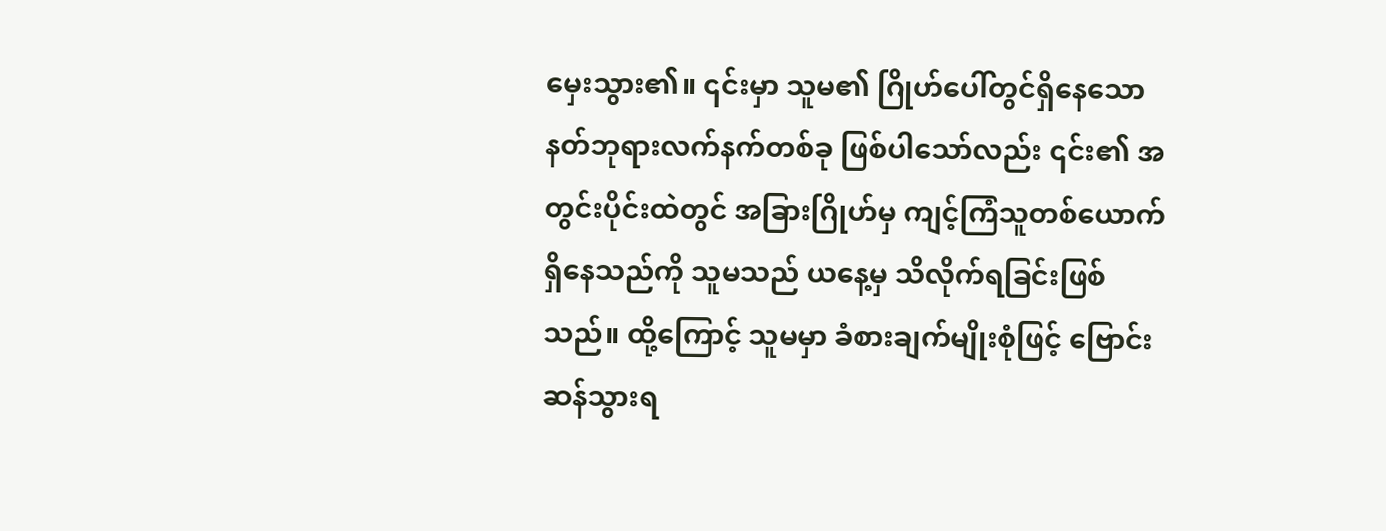မှေးသွား၏။ ၎င်းမှာ သူမ၏ ဂြိုဟ်ပေါ်တွင်ရှိနေသော နတ်ဘုရားလက်နက်တစ်ခု ဖြစ်ပါသော်လည်း ၎င်း၏ အတွင်းပိုင်းထဲတွင် အခြားဂြိုဟ်မှ ကျင့်ကြံသူတစ်ယောက်ရှိနေသည်ကို သူမသည် ယနေ့မှ သိလိုက်ရခြင်းဖြစ်သည်။ ထို့ကြောင့် သူမမှာ ခံစားချက်မျိုးစုံဖြင့် ဗြောင်းဆန်သွားရ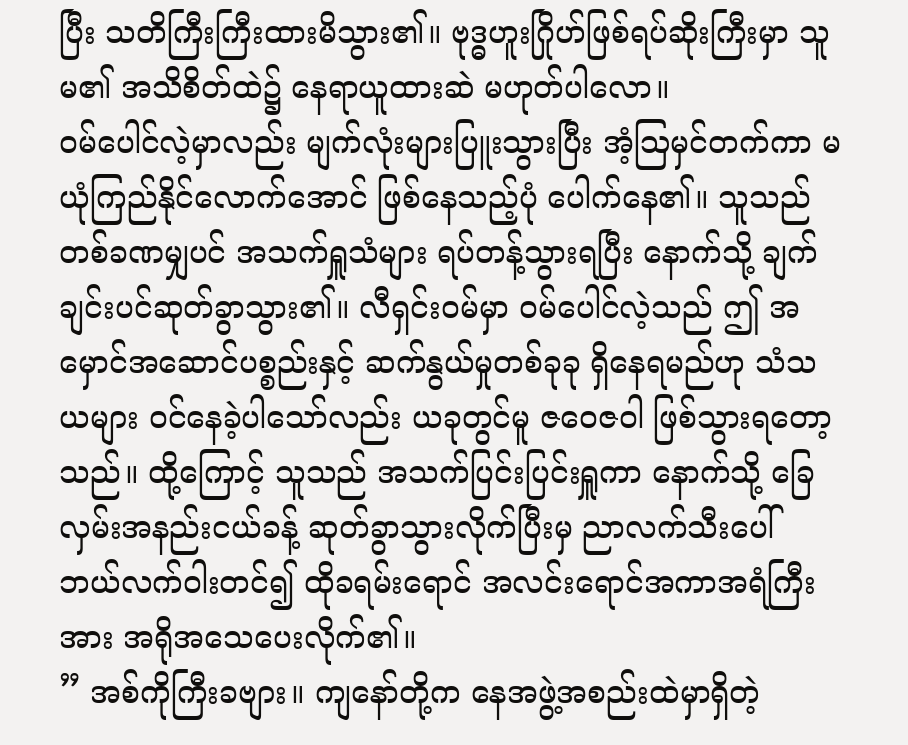ပြီး သတိကြီးကြီးထားမိသွား၏။ ဗုဒ္ဓဟူးဂြိုဟ်ဖြစ်ရပ်ဆိုးကြီးမှာ သူမ၏ အသိစိတ်ထဲ၌ နေရာယူထားဆဲ မဟုတ်ပါလော။
ဝမ်ပေါင်လဲ့မှာလည်း မျက်လုံးများပြူးသွားပြီး အံ့ဩမှင်တက်ကာ မယုံကြည်နိုင်လောက်အောင် ဖြစ်နေသည့်ပုံ ပေါက်နေ၏။ သူသည် တစ်ခဏမျှပင် အသက်ရှူသံများ ရပ်တန့်သွားရပြီး နောက်သို့ ချက်ချင်းပင်ဆုတ်ခွာသွား၏။ လီရှင်းဝမ်မှာ ဝမ်ပေါင်လဲ့သည် ဤ အမှောင်အဆောင်ပစ္စည်းနှင့် ဆက်နွယ်မှုတစ်ခုခု ရှိနေရမည်ဟု သံသယများ ဝင်နေခဲ့ပါသော်လည်း ယခုတွင်မူ ဇဝေဇဝါ ဖြစ်သွားရတော့သည်။ ထို့ကြောင့် သူသည် အသက်ပြင်းပြင်းရှူကာ နောက်သို့ ခြေလှမ်းအနည်းငယ်ခန့် ဆုတ်ခွာသွားလိုက်ပြီးမှ ညာလက်သီးပေါ် ဘယ်လက်ဝါးတင်၍ ထိုခရမ်းရောင် အလင်းရောင်အကာအရံကြီးအား အရိုအသေပေးလိုက်၏။
” အစ်ကိုကြီးခဗျား။ ကျနော်တို့က နေအဖွဲ့အစည်းထဲမှာရှိတဲ့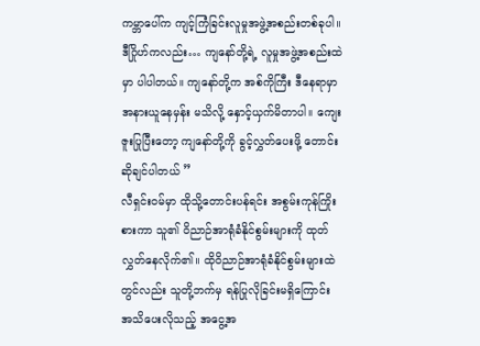ကမ္ဘာပေါ်က ကျင့်ကြံခြင်းလူမှုအဖွဲ့အစည်းတစ်ခုပါ။ ဒီဂြိုဟ်ကလည်း… ကျနော်တို့ရဲ့ လူမှုအဖွဲ့အစည်းထဲမှာ ပါပါတယ်။ ကျနော်တို့က အစ်ကိုကြီး ဒီနေရာမှာ အနားယူနေမှန်း မသိလို့ နှောင့်ယှက်မိတာပါ။ ကျေးဇူးပြုပြီးတော့ ကျနော်တို့ကို ခွင့်လွှတ်ပေးဖို့ တောင်းဆိုချင်ပါတယ် ”
လီရှင်းဝမ်မှာ ထိုသို့တောင်းပန်ရင်း အစွမ်းကုန်ကြိုးစားကာ သူ၏ ဝိညာဉ်အာရုံခံနိုင်စွမ်းများကို ထုတ်လွှတ်နေလိုက်၏။ ထိုဝိညာဉ်အာရုံခံနိုင်စွမ်းများထဲတွင်လည်း သူတို့ဘက်မှ ရန်ပြုလိုခြင်းမရှိကြောင်း အသိပေးလိုသည့် အငွေ့အ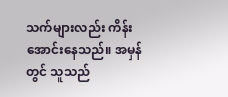သက်များလည်း ကိန်းအောင်းနေသည်။ အမှန်တွင် သူသည်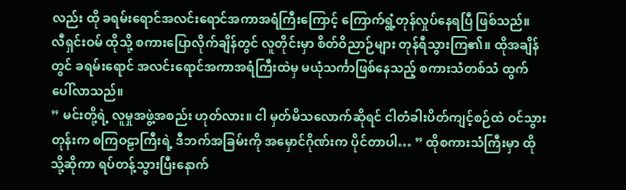လည်း ထို ခရမ်းရောင်အလင်းရောင်အကာအရံကြီးကြောင့် ကြောက်ရွံ့တုန်လှုပ်နေရပြီ ဖြစ်သည်။
လီရှင်းဝမ် ထိုသို့ စကားပြောလိုက်ချိန်တွင် လူတိုင်းမှာ စိတ်ဝိညာဉ်များ တုန်ရီသွားကြ၏။ ထိုအချိန်တွင် ခရမ်းရောင် အလင်းရောင်အကာအရံကြီးထဲမှ မယုံသင်္ကာဖြစ်နေသည့် စကားသံတစ်သံ ထွက်ပေါ်လာသည်။
” မင်းတို့ရဲ့ လူမှုအဖွဲ့အစည်း ဟုတ်လား။ ငါ မှတ်မိသလောက်ဆိုရင် ငါတံခါးပိတ်ကျင့်စဉ်ထဲ ဝင်သွားတုန်းက စကြဝဠာကြီးရဲ့ ဒီဘက်အခြမ်းကို အမှောင်ဂိုဏ်းက ပိုင်တာပါ… ” ထိုစကားသံကြီးမှာ ထိုသို့ဆိုကာ ရပ်တန့်သွားပြီးနောက်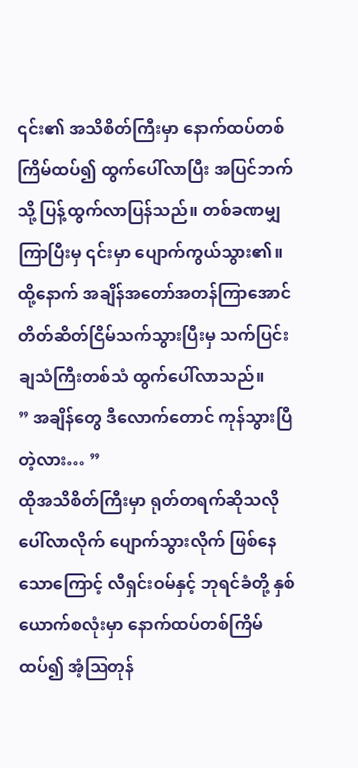၎င်း၏ အသိစိတ်ကြီးမှာ နောက်ထပ်တစ်ကြိမ်ထပ်၍ ထွက်ပေါ်လာပြီး အပြင်ဘက်သို့ ပြန့်ထွက်လာပြန်သည်။ တစ်ခဏမျှကြာပြီးမှ ၎င်းမှာ ပျောက်ကွယ်သွား၏။ ထို့နောက် အချိန်အတော်အတန်ကြာအောင် တိတ်ဆိတ်ငြိမ်သက်သွားပြီးမှ သက်ပြင်းချသံကြီးတစ်သံ ထွက်ပေါ်လာသည်။
” အချိန်တွေ ဒီလောက်တောင် ကုန်သွားပြီတဲ့လား… ”
ထိုအသိစိတ်ကြီးမှာ ရုတ်တရက်ဆိုသလို ပေါ်လာလိုက် ပျောက်သွားလိုက် ဖြစ်နေသောကြောင့် လီရှင်းဝမ်နှင့် ဘုရင်ခံတို့ နှစ်ယောက်စလုံးမှာ နောက်ထပ်တစ်ကြိမ်ထပ်၍ အံ့ဩတုန်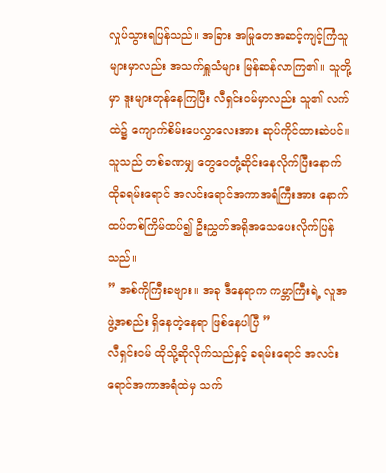လှုပ်သွားရပြန်သည်။ အခြား အမြုတေအဆင့်ကျင့်ကြံသူများမှာလည်း အသက်ရှူသံများ မြန်ဆန်လာကြ၏။ သူတို့မှာ ဒူးများတုန်နေကြပြီး လီရှင်းဝမ်မှာလည်း သူ၏ လက်ထဲ၌ ကျောက်စိမ်းပေလွှာလေးအား ဆုပ်ကိုင်ထားဆဲပင်။ သူသည် တစ်ခဏမျှ တွေဝေတုံ့ဆိုင်းနေလိုက်ပြီးနောက် ထိုခရမ်းရောင် အလင်းရောင်အကာအရံကြီးအား နောက်ထပ်တစ်ကြိမ်ထပ်၍ ဦးညွှတ်အရိုအသေပေးလိုက်ပြန်သည်။
” အစ်ကိုကြီးခဗျား။ အခု ဒီနေရာက ကမ္ဘာကြီးရဲ့ လူအဖွဲ့အစည်း ရှိနေတဲ့နေရာ ဖြစ်နေပါပြီ ”
လီရှင်းဝမ် ထိုသို့ဆိုလိုက်သည်နှင့် ခရမ်းရောင် အလင်းရောင်အကာအရံထဲမှ သက်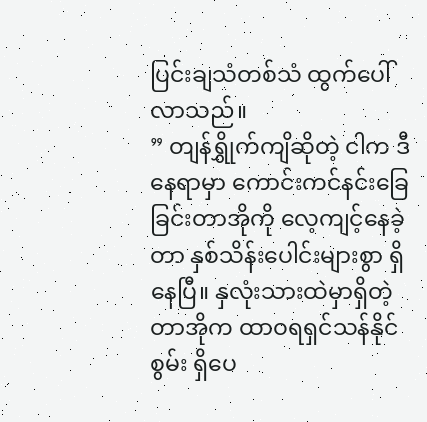ပြင်းချသံတစ်သံ ထွက်ပေါ်လာသည်။
” တျန်ရွှိုက်ကျိဆိုတဲ့ ငါက ဒီနေရာမှာ ကောင်းကင်နင်းခြေခြင်းတာအိုကို လေ့ကျင့်နေခဲ့တာ နှစ်သိန်းပေါင်းများစွာ ရှိနေပြီ။ နှလုံးသားထဲမှာရှိတဲ့ တာအိုက ထာဝရရှင်သန်နိုင်စွမ်း ရှိပေ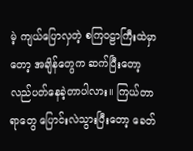မဲ့ ကျယ်ပြောလှတဲ့ စကြဝဠာကြီးထဲမှာတော့ အချိန်တွေက ဆက်ပြီးတော့ လည်ပတ်နေခဲ့တာပါလား။ ကြယ်တာရာတွေ ပြောင်းလဲသွားပြီးတော့ ခေတ်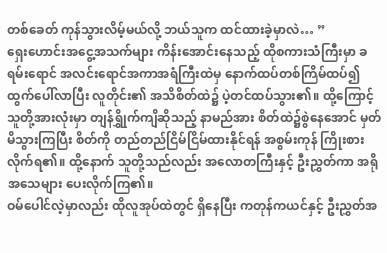တစ်ခေတ် ကုန်သွားလိမ့်မယ်လို့ ဘယ်သူက ထင်ထားခဲ့မှာလဲ… ”
ရှေးဟောင်းအငွေ့အသက်များ ကိန်းအောင်းနေသည့် ထိုစကားသံကြီးမှာ ခရမ်းရောင် အလင်းရောင်အကာအရံကြီးထဲမှ နောက်ထပ်တစ်ကြိမ်ထပ်၍ ထွက်ပေါ်လာပြီး လူတိုင်း၏ အသိစိတ်ထဲ၌ ပဲ့တင်ထပ်သွား၏။ ထို့ကြောင့် သူတို့အားလုံးမှာ တျန်ရွှိုက်ကျိဆိုသည့် နာမည်အား စိတ်ထဲ၌စွဲနေအောင် မှတ်မိသွားကြပြီး စိတ်ကို တည်တည်ငြိမ်ငြိမ်ထားနိုင်ရန် အစွမ်းကုန် ကြိုးစားလိုက်ရ၏။ ထို့နောက် သူတို့သည်လည်း အလောတကြီးနှင့် ဦးညွှတ်ကာ အရိုအသေများ ပေးလိုက်ကြ၏။
ဝမ်ပေါင်လဲ့မှာလည်း ထိုလူအုပ်ထဲတွင် ရှိနေပြီး ကတုန်ကယင်နှင့် ဦးညွှတ်အ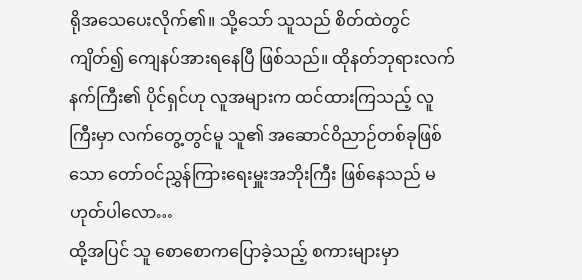ရိုအသေပေးလိုက်၏။ သို့သော် သူသည် စိတ်ထဲတွင်ကျိတ်၍ ကျေနပ်အားရနေပြီ ဖြစ်သည်။ ထိုနတ်ဘုရားလက်နက်ကြီး၏ ပိုင်ရှင်ဟု လူအများက ထင်ထားကြသည့် လူကြီးမှာ လက်တွေ့တွင်မူ သူ၏ အဆောင်ဝိညာဉ်တစ်ခုဖြစ်သော တော်ဝင်ညွှန်ကြားရေးမှူးအဘိုးကြီး ဖြစ်နေသည် မဟုတ်ပါလော…
ထို့အပြင် သူ စောစောကပြောခဲ့သည့် စကားများမှာ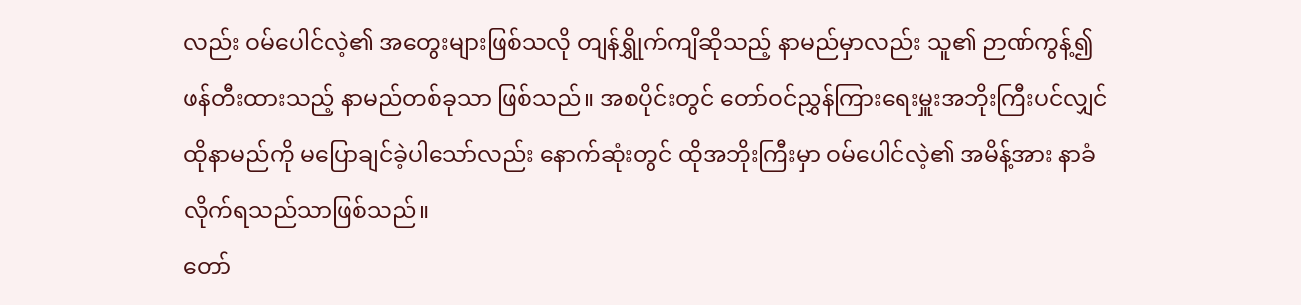လည်း ဝမ်ပေါင်လဲ့၏ အတွေးများဖြစ်သလို တျန်ရွှိုက်ကျိဆိုသည့် နာမည်မှာလည်း သူ၏ ဉာဏ်ကွန့်၍ ဖန်တီးထားသည့် နာမည်တစ်ခုသာ ဖြစ်သည်။ အစပိုင်းတွင် တော်ဝင်ညွှန်ကြားရေးမှူးအဘိုးကြီးပင်လျှင် ထိုနာမည်ကို မပြောချင်ခဲ့ပါသော်လည်း နောက်ဆုံးတွင် ထိုအဘိုးကြီးမှာ ဝမ်ပေါင်လဲ့၏ အမိန့်အား နာခံလိုက်ရသည်သာဖြစ်သည်။
တော်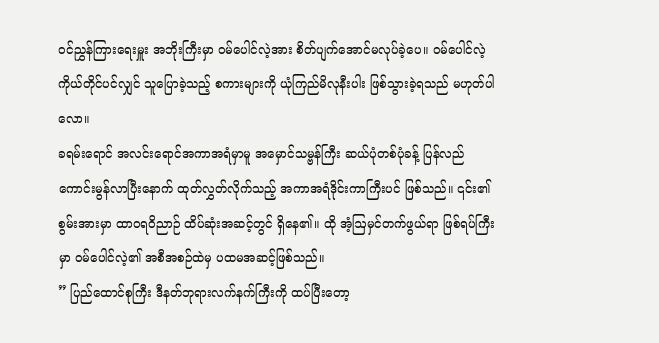ဝင်ညွှန်ကြားရေးမှူး အဘိုးကြီးမှာ ဝမ်ပေါင်လဲ့အား စိတ်ပျက်အောင်မလုပ်ခဲ့ပေ။ ဝမ်ပေါင်လဲ့ ကိုယ်တိုင်ပင်လျှင် သူပြောခဲ့သည့် စကားများကို ယုံကြည်မိလုနီးပါး ဖြစ်သွားခဲ့ရသည် မဟုတ်ပါလော။
ခရမ်းရောင် အလင်းရောင်အကာအရံမှာမူ အမှောင်သမ္ဗန်ကြီး ဆယ်ပုံတစ်ပုံခန့် ပြန်လည်ကောင်းမွန်လာပြီးနောက် ထုတ်လွှတ်လိုက်သည့် အကာအရံဒိုင်းကာကြီးပင် ဖြစ်သည်။ ၎င်း၏စွမ်းအားမှာ ထာဝရဝိညာဉ် ထိပ်ဆုံးအဆင့်တွင် ရှိနေ၏။ ထို အံ့ဩမှင်တက်ဖွယ်ရာ ဖြစ်ရပ်ကြီးမှာ ဝမ်ပေါင်လဲ့၏ အစီအစဉ်ထဲမှ ပထမအဆင့်ဖြစ်သည်။
” ပြည်ထောင်စုကြီး ဒီနတ်ဘုရားလက်နက်ကြီးကို ထပ်ပြီးတော့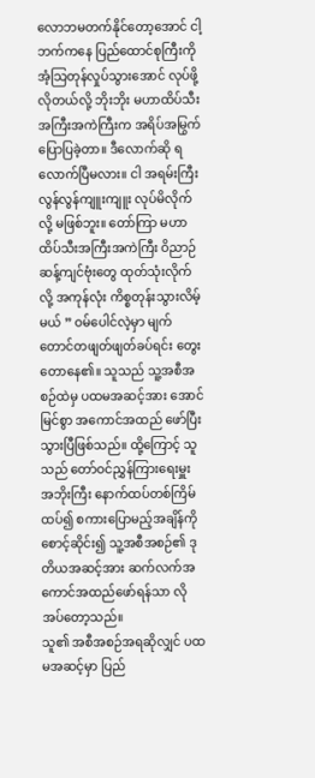လောဘမတက်နိုင်တော့အောင် ငါ့ဘက်ကနေ ပြည်ထောင်စုကြီးကို အံ့သြတုန်လှုပ်သွားအောင် လုပ်ဖို့လိုတယ်လို့ ဘိုးဘိုး မဟာထိပ်သီးအကြီးအကဲကြီးက အရိပ်အမြွက် ပြောပြခဲ့တာ။ ဒီလောက်ဆို ရလောက်ပြီမလား။ ငါ အရမ်းကြီး လွန်လွန်ကျူးကျူး လုပ်မိလိုက်လို့ မဖြစ်ဘူး။ တော်ကြာ မဟာထိပ်သီးအကြီးအကဲကြီး ဝိညာဉ်ဆန့်ကျင်ဗုံးတွေ ထုတ်သုံးလိုက်လို့ အကုန်လုံး ကိစ္စတုန်းသွားလိမ့်မယ် ” ဝမ်ပေါင်လဲ့မှာ မျက်တောင်တဖျတ်ဖျတ်ခပ်ရင်း တွေးတောနေ၏။ သူသည် သူ့အစီအစဉ်ထဲမှ ပထမအဆင့်အား အောင်မြင်စွာ အကောင်အထည် ဖော်ပြီးသွားပြီဖြစ်သည်။ ထို့ကြောင့် သူသည် တော်ဝင်ညွှန်ကြားရေးမှူး အဘိုးကြီး နောက်ထပ်တစ်ကြိမ်ထပ်၍ စကားပြောမည့်အချိန်ကို စောင့်ဆိုင်း၍ သူ့အစီအစဉ်၏ ဒုတိယအဆင့်အား ဆက်လက်အကောင်အထည်ဖော်ရန်သာ လိုအပ်တော့သည်။
သူ၏ အစီအစဉ်အရဆိုလျှင် ပထမအဆင့်မှာ ပြည်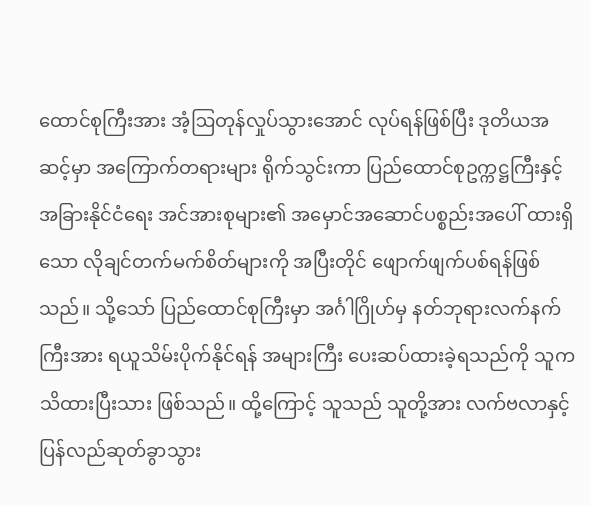ထောင်စုကြီးအား အံ့ဩတုန်လှုပ်သွားအောင် လုပ်ရန်ဖြစ်ပြီး ဒုတိယအဆင့်မှာ အကြောက်တရားများ ရိုက်သွင်းကာ ပြည်ထောင်စုဥက္ကဋ္ဌကြီးနှင့် အခြားနိုင်ငံရေး အင်အားစုများ၏ အမှောင်အဆောင်ပစ္စည်းအပေါ် ထားရှိသော လိုချင်တက်မက်စိတ်များကို အပြီးတိုင် ဖျောက်ဖျက်ပစ်ရန်ဖြစ်သည်။ သို့သော် ပြည်ထောင်စုကြီးမှာ အင်္ဂါဂြိုဟ်မှ နတ်ဘုရားလက်နက်ကြီးအား ရယူသိမ်းပိုက်နိုင်ရန် အများကြီး ပေးဆပ်ထားခဲ့ရသည်ကို သူက သိထားပြီးသား ဖြစ်သည်။ ထို့ကြောင့် သူသည် သူတို့အား လက်ဗလာနှင့် ပြန်လည်ဆုတ်ခွာသွား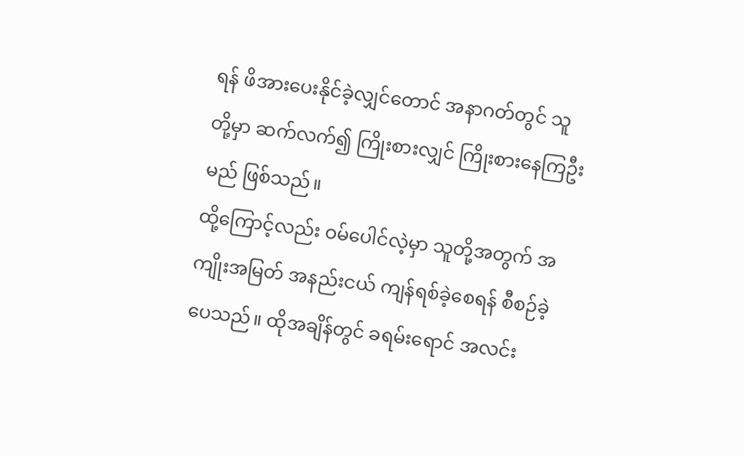ရန် ဖိအားပေးနိုင်ခဲ့လျှင်တောင် အနာဂတ်တွင် သူတို့မှာ ဆက်လက်၍ ကြိုးစားလျှင် ကြိုးစားနေကြဦးမည် ဖြစ်သည်။
ထို့ကြောင့်လည်း ဝမ်ပေါင်လဲ့မှာ သူတို့အတွက် အကျိုးအမြတ် အနည်းငယ် ကျန်ရစ်ခဲ့စေရန် စီစဉ်ခဲ့ပေသည်။ ထိုအချိန်တွင် ခရမ်းရောင် အလင်း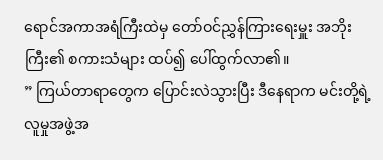ရောင်အကာအရံကြီးထဲမှ တော်ဝင်ညွှန်ကြားရေးမှူး အဘိုးကြီး၏ စကားသံများ ထပ်၍ ပေါ်ထွက်လာ၏။
” ကြယ်တာရာတွေက ပြောင်းလဲသွားပြီး ဒီနေရာက မင်းတို့ရဲ့ လူမှုအဖွဲ့အ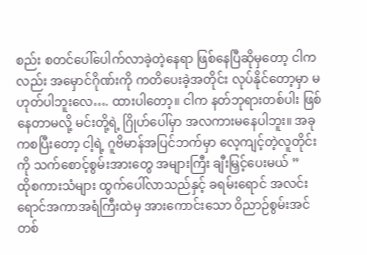စည်း စတင်ပေါ်ပေါက်လာခဲ့တဲ့နေရာ ဖြစ်နေပြီဆိုမှတော့ ငါကလည်း အမှောင်ဂိုဏ်းကို ကတိပေးခဲ့အတိုင်း လုပ်နိုင်တော့မှာ မဟုတ်ပါဘူးလေ…. ထားပါတော့။ ငါက နတ်ဘုရားတစ်ပါး ဖြစ်နေတာမလို့ မင်းတို့ရဲ့ ဂြိုဟ်ပေါ်မှာ အလကားမနေပါဘူး။ အခုကစပြီးတော့ ငါ့ရဲ့ ဂူဗိမာန်အပြင်ဘက်မှာ လေ့ကျင့်တဲ့လူတိုင်းကို သက်စောင့်စွမ်းအားတွေ အများကြီး ချီးမြှင့်ပေးမယ် ”
ထိုစကားသံများ ထွက်ပေါ်လာသည်နှင့် ခရမ်းရောင် အလင်းရောင်အကာအရံကြီးထဲမှ အားကောင်းသော ဝိညာဉ်စွမ်းအင်တစ်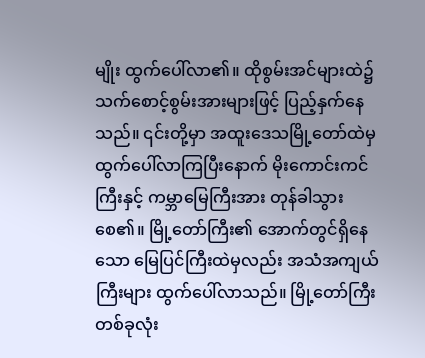မျိုး ထွက်ပေါ်လာ၏။ ထိုစွမ်းအင်များထဲ၌ သက်စောင့်စွမ်းအားများဖြင့် ပြည့်နှက်နေသည်။ ၎င်းတို့မှာ အထူးဒေသမြို့တော်ထဲမှ ထွက်ပေါ်လာကြပြီးနောက် မိုးကောင်းကင်ကြီးနှင့် ကမ္ဘာမြေကြီးအား တုန်ခါသွားစေ၏။ မြို့တော်ကြီး၏ အောက်တွင်ရှိနေသော မြေပြင်ကြီးထဲမှလည်း အသံအကျယ်ကြီးများ ထွက်ပေါ်လာသည်။ မြို့တော်ကြီးတစ်ခုလုံး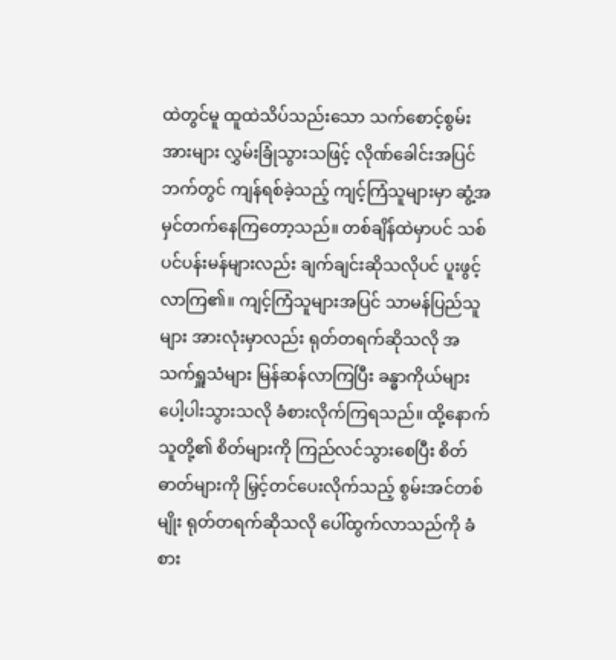ထဲတွင်မူ ထူထဲသိပ်သည်းသော သက်စောင့်စွမ်းအားများ လွှမ်းခြုံသွားသဖြင့် လိုဏ်ခေါင်းအပြင်ဘက်တွင် ကျန်ရစ်ခဲ့သည့် ကျင့်ကြံသူများမှာ ဆွံ့အမှင်တက်နေကြတော့သည်။ တစ်ချိန်ထဲမှာပင် သစ်ပင်ပန်းမန်များလည်း ချက်ချင်းဆိုသလိုပင် ပူးဖွင့်လာကြ၏။ ကျင့်ကြံသူများအပြင် သာမန်ပြည်သူများ အားလုံးမှာလည်း ရုတ်တရက်ဆိုသလို အသက်ရှူသံများ မြန်ဆန်လာကြပြီး ခန္ဓာကိုယ်များ ပေါ့ပါးသွားသလို ခံစားလိုက်ကြရသည်။ ထို့နောက် သူတို့၏ စိတ်များကို ကြည်လင်သွားစေပြီး စိတ်ဓာတ်များကို မြှင့်တင်ပေးလိုက်သည့် စွမ်းအင်တစ်မျိုး ရုတ်တရက်ဆိုသလို ပေါ်ထွက်လာသည်ကို ခံစား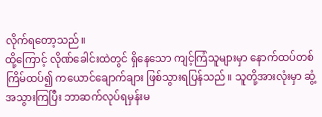လိုက်ရတော့သည်။
ထို့ကြောင့် လိုဏ်ခေါင်းထဲတွင် ရှိနေသော ကျင့်ကြံသူများမှာ နောက်ထပ်တစ်ကြိမ်ထပ်၍ ကယောင်ချောက်ချား ဖြစ်သွားရပြန်သည်။ သူတို့အားလုံးမှာ ဆွံ့အသွားကြပြီး ဘာဆက်လုပ်ရမှန်းမ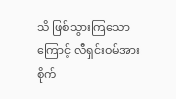သိ ဖြစ်သွားကြသောကြောင့် လီရှင်းဝမ်အား စိုက်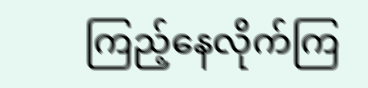ကြည့်နေလိုက်ကြ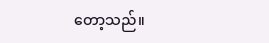တော့သည်။